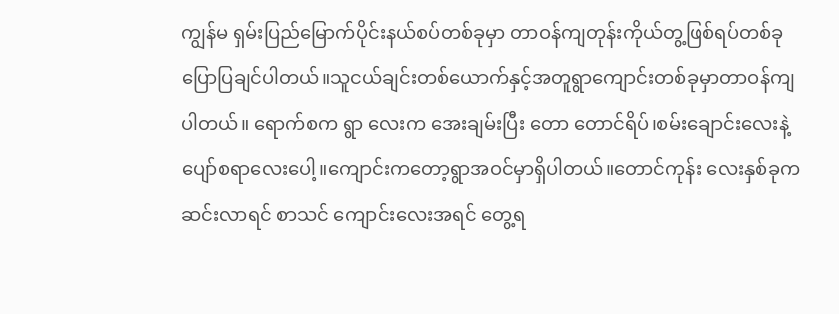ကျွန်မ ရှမ်းပြည်မြောက်ပိုင်းနယ်စပ်တစ်ခုမှာ တာဝန်ကျတုန်းကိုယ်တွ့ဖြစ်ရပ်တစ်ခု ပြောပြချင်ပါတယ်။သူငယ်ချင်းတစ်ယောက်နှင့်အတူရွာကျောင်းတစ်ခုမှာတာဝန်ကျပါတယ်။ ရောက်စက ရွာ လေးက အေးချမ်းပြီး တော တောင်ရိပ်၊စမ်းချောင်းလေးနဲ့ပျော်စရာလေးပေါ့။ကျောင်းကတော့ရွာအဝင်မှာရှိပါတယ်။တောင်ကုန်း လေးနှစ်ခုကဆင်းလာရင် စာသင် ကျောင်းလေးအရင် တွေ့ရ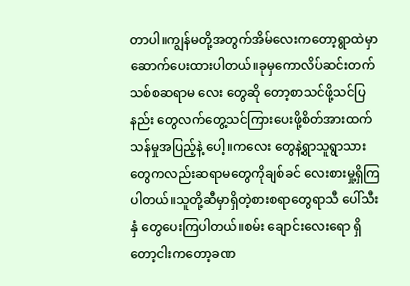တာပါ။ကျွန်မတို့အတွက်အိမ်လေးကတော့ရွာထဲမှာဆောက်ပေးထားပါတယ်။ခုမှကောလိပ်ဆင်းတက်သစ်စဆရာမ လေး တွေဆို တော့စာသင်ဖို့သင်ပြနည်း တွေလက်တွေ့သင်ကြားပေးဖို့စိတ်အားထက်သန်မှုအပြည့်နဲ့ ပေါ့။ကလေး တွေနဲ့ရွာသူရွာသားတွေကလည်းဆရာမတွေကိုချစ်ခင် လေးစားမှု့ရှိကြပါတယ်။သူတို့ဆီမှာရှိတဲ့စားစရာတွေရာသီ ပေါ်သီးနှံ တွေပေးကြပါတယ်။စမ်း ချောင်းလေးရော ရှိတော့ငါးကတော့ခဏ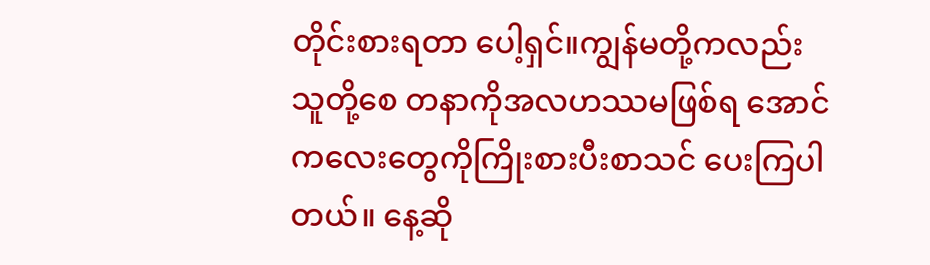တိုင်းစားရတာ ပေါ့ရှင်။ကျွန်မတို့ကလည်းသူတို့စေ တနာကိုအလဟဿမဖြစ်ရ အောင် ကလေးတွေကိုကြိုးစားပီးစာသင် ပေးကြပါတယ်။ နေ့ဆို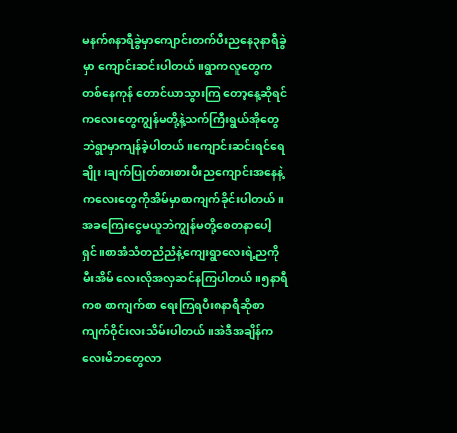မနက်၈နာရီခွဲမှာကျောင်းတက်ပီးညနေ၃နာရီခွဲမှာ ကျောင်းဆင်းပါတယ်။ရွာကလူတွေကတစ်နေကုန် တောင်ယာသွားကြ တော့နေ့ဆိုရင်ကလေးတွေကျွန်မတို့နဲ့သက်ကြီးရွယ်အိုတွေဘဲရွာမှာကျန်ခဲ့ပါတယ်။ကျောင်းဆင်းရင်ရေချိုး၊ချက်ပြုတ်စားစားပီးညကျောင်းအနေနဲ့ကလေးတွေကိုအိမ်မှာစာကျက်ခိုင်းပါတယ်။အခကြေးငွေမယူဘဲကျွန်မတို့စေတနာပေါ့ရှင်။စာအံသံတညံညံနဲ့ကျေးရွာလေးရဲ့ညကိုမီးအိမ် လေးလိုအလှဆင်နကြပါတယ်။၅နာရီကစ စာကျက်စာ ရေးကြရပီး၈နာရီဆိုစာကျက်ဝိုင်းလးသိမ်းပါတယ်။အဲဒီအချိန်ကလေးမိဘတွေလာ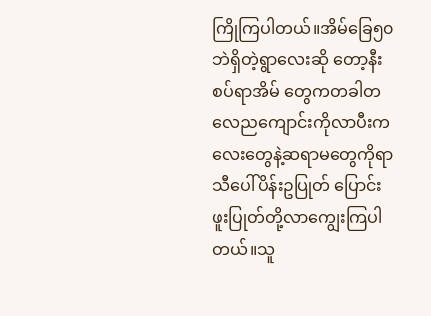ကြိုကြပါတယ်။အိမ်ခြေ၅၀ဘဲရှိတဲ့ရွာလေးဆို တော့နီးစပ်ရာအိမ် တွေကတခါတလေညကျောင်းကိုလာပီးကလေးတွေနဲ့ဆရာမတွေကိုရာသီပေါ်ပိန်းဥပြုတ် ပြောင်းဖူးပြုတ်တို့လာကျွေးကြပါတယ်။သူ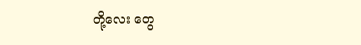တို့လေး တွေ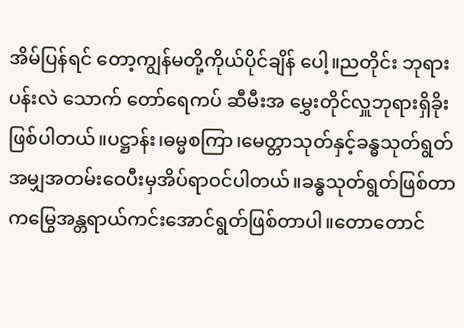အိမ်ပြန်ရင် တော့ကျွန်မတို့ကိုယ်ပိုင်ချိန် ပေါ့။ညတိုင်း ဘုရားပန်းလဲ သောက် တော်ရေကပ် ဆီမီးအ မွှေးတိုင်လှူဘုရားရှိခိုးဖြစ်ပါတယ်။ပဋ္ဌာန်း၊ဓမ္မစကြာ၊မေတ္တာသုတ်နှင့်ခန္ဓသုတ်ရွတ် အမျှအတမ်းဝေပီးမှအိပ်ရာဝင်ပါတယ်။ခန္ဓသုတ်ရွတ်ဖြစ်တာကမြွေအန္တရာယ်ကင်းအောင်ရွတ်ဖြစ်တာပါ။တောတောင်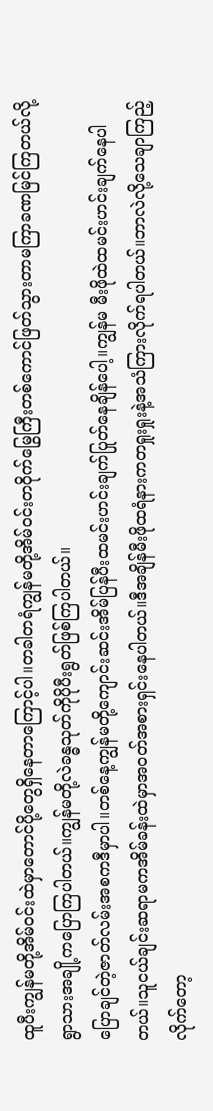ထူပီးကျွန်မတို့အိမ်ဝင်းထဲမှာတောင်ပို့တွေရှိနေတာကြောင့်ပါ။တခါတရံကျွန်မတို့အိမ်ဝင်းတဝိုက်မြွေကြီးတစ်ကောင်ဖြတ်သွားတာမကြာခဏမြင်ကြတယ်လို့ရွာသားအချို့ကပြောကြပါတယ်။ကျွန်မတို့လဲခန္ဓသုတ်ကိုပိုပီးရွတ်ဖြစ်ကြပါတယ်။
ပြောချင်တဲ့ဇာတ်လမ်းအစကဒီမှာပါ။တစ်နေ့ကျွန်မတို့ကျောင်းဆင်းအိမ်ပြန်ပီးထမင်းဟင်းချက်ပြုတ်နေချိန်ပေါ့။ကျွန်မ မီးဖိုထဲထမင်းဟင်းချက်နေပါတယ်။သူငယ်ချင်းဆရာမကအိမ်ခန်းထဲမှာအဝတ်အစားရှင်းနေပါတယ်။ဒီအချိန်မီးဖိုထရံနားကတရှုးရှုးနဲ့အသံကြားလိုက်ရပါတယ်။ဘာလဲလို့သေချာကြည့်လိုက်တော့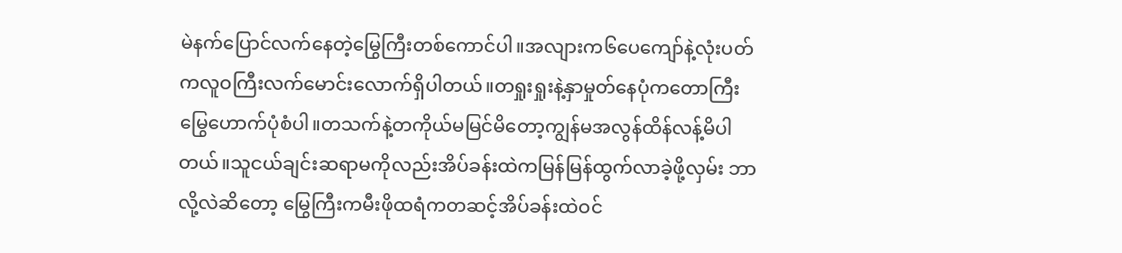မဲနက်ပြောင်လက်နေတဲ့မြွေကြီးတစ်ကောင်ပါ။အလျားက၆ပေကျော်နဲ့လုံးပတ်ကလူဝကြီးလက်မောင်းလောက်ရှိပါတယ်။တရှုးရှုးနဲ့နှာမှုတ်နေပုံကတောကြီးမြွေဟောက်ပုံစံပါ။တသက်နဲ့တကိုယ်မမြင်မိတော့ကျွန်မအလွန်ထိန်လန့်မိပါတယ်။သူငယ်ချင်းဆရာမကိုလည်းအိပ်ခန်းထဲကမြန်မြန်ထွက်လာခဲ့ဖို့လှမ်း ဘာလို့လဲဆိတော့ မြွေကြီးကမီးဖိုထရံကတဆင့်အိပ်ခန်းထဲဝင်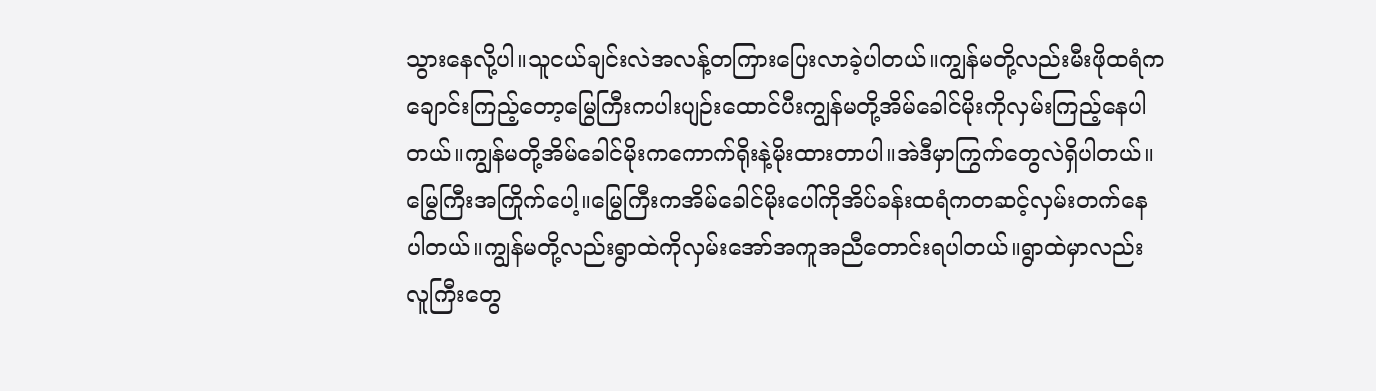သွားနေလို့ပါ။သူငယ်ချင်းလဲအလန့်တကြားပြေးလာခဲ့ပါတယ်။ကျွန်မတို့လည်းမီးဖိုထရံကချောင်းကြည့်တော့မြွေကြီးကပါးပျဉ်းထောင်ပီးကျွန်မတို့အိမ်ခေါင်မိုးကိုလှမ်းကြည့်နေပါတယ်။ကျွန်မတို့အိမ်ခေါင်မိုးကကောက်ရိုးနဲ့မိုးထားတာပါ။အဲဒီမှာကြွက်တွေလဲရှိပါတယ်။မြွေကြီးအကြိုက်ပေါ့။မြွေကြီးကအိမ်ခေါင်မိုးပေါ်ကိုအိပ်ခန်းထရံကတဆင့်လှမ်းတက်နေပါတယ်။ကျွန်မတို့လည်းရွာထဲကိုလှမ်းအော်အကူအညီတောင်းရပါတယ်။ရွာထဲမှာလည်းလူကြီးတွေ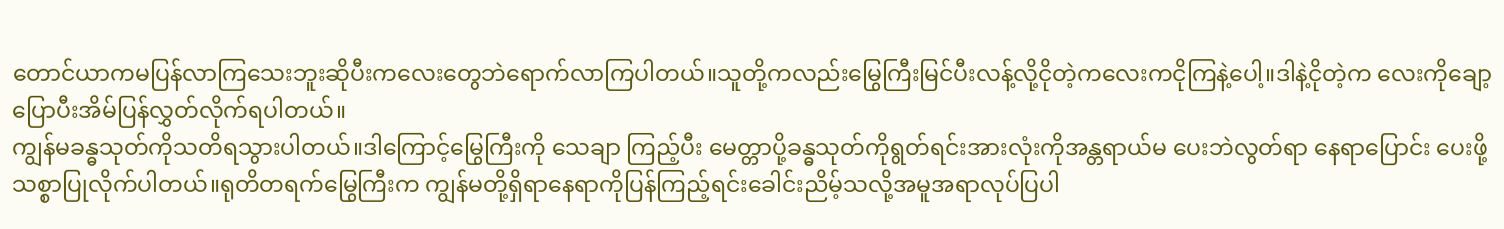တောင်ယာကမပြန်လာကြသေးဘူးဆိုပီးကလေးတွေဘဲရောက်လာကြပါတယ်။သူတို့ကလည်းမြွေကြီးမြင်ပီးလန့်လို့ငိုတဲ့ကလေးကငိုကြနဲ့ပေါ့။ဒါနဲ့ငိုတဲ့က လေးကိုချော့ ပြောပီးအိမ်ပြန်လွှတ်လိုက်ရပါတယ်။
ကျွန်မခန္ဓသုတ်ကိုသတိရသွားပါတယ်။ဒါကြောင့်မြွေကြီးကို သေချာ ကြည့်ပီး မေတ္တာပို့ခန္ဓသုတ်ကိုရွတ်ရင်းအားလုံးကိုအန္တရာယ်မ ပေးဘဲလွတ်ရာ နေရာပြောင်း ပေးဖို့သစ္စာပြုလိုက်ပါတယ်။ရုတိတရက်မြွေကြီးက ကျွန်မတို့ရှိရာနေရာကိုပြန်ကြည့်ရင်းခေါင်းညိမ့်သလို့အမူအရာလုပ်ပြပါ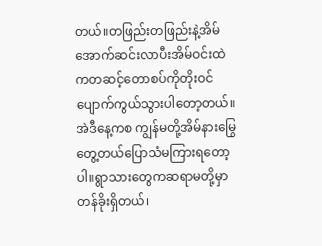တယ်။တဖြည်းတဖြည်းနဲ့အိမ်အောက်ဆင်းလာပီးအိမ်ဝင်းထဲကတဆင့်တောစပ်ကိုတိုးဝင် ပျောက်ကွယ်သွားပါတော့တယ်။အဲဒီနေ့ကစ ကျွန်မတို့အိမ်နားမြွေ တွေ့တယ်ပြောသံမကြားရတော့ပါ။ရွာသားတွေကဆရာမတို့မှာတန်ခိုးရှိတယ်၊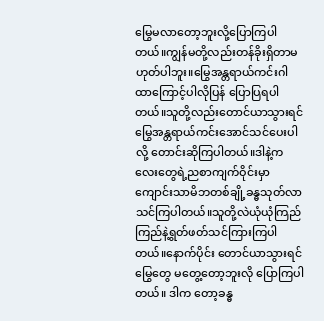မြွေမလာတော့ဘူးလို့ပြောကြပါတယ်။ကျွန်မတို့လည်းတန်ခိုးရှိတာမဟုတ်ပါဘူး။မြွေအန္တရာယ်ကင်းဂါထာကြောင့်ပါလိုပြန် ပြောပြရပါတယ်။သူတို့လည်းတောင်ယာသွားရင်မြွေအန္တရာယ်ကင်းအောင်သင်ပေးပါလို့ တောင်းဆိုကြပါတယ်။ဒါနဲ့ကလေးတွေရဲ့ညစာကျက်ဝိုင်းမှာကျောင်းသာမိဘတစ်ချို့ခန္ဓသုတ်လာသင်ကြပါတယ်။သူတို့လဲယုံယုံကြည်ကြည်နဲ့ရွတ်ဖတ်သင်ကြားကြပါတယ်။နောက်ပိုင်း တောင်ယာသွားရင် မြွေတွေ မတွေ့တော့ဘူးလို ပြောကြပါတယ်။ ဒါက တော့ခန္ဓ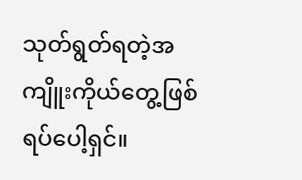သုတ်ရွတ်ရတဲ့အကျိူးကိုယ်တွေ့ဖြစ်ရပ်ပေါ့ရှင်။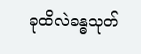ခုထိလဲခန္ဓသုတ်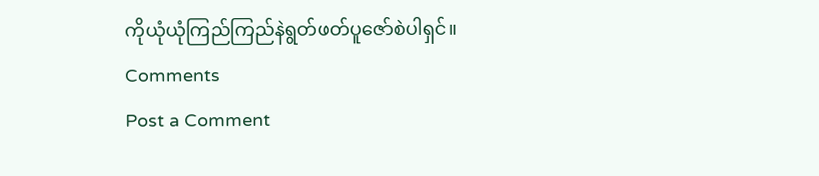ကိုယုံယုံကြည်ကြည်နဲရွတ်ဖတ်ပူဇော်စဲပါရှင်။
Comments
Post a Comment